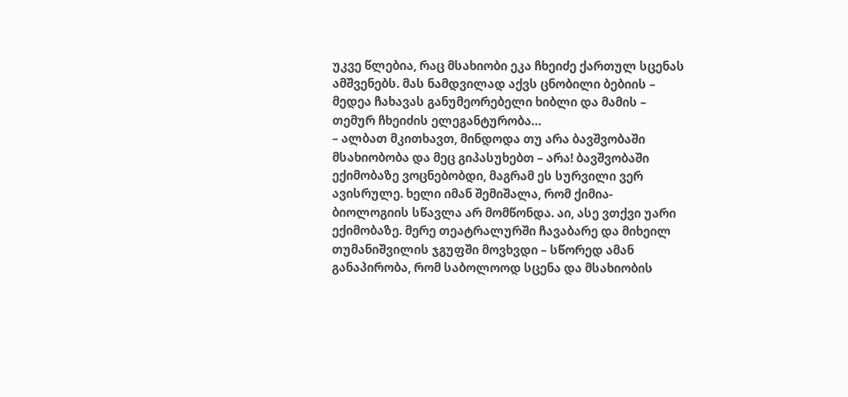უკვე წლებია, რაც მსახიობი ეკა ჩხეიძე ქართულ სცენას ამშვენებს. მას ნამდვილად აქვს ცნობილი ბებიის – მედეა ჩახავას განუმეორებელი ხიბლი და მამის – თემურ ჩხეიძის ელეგანტურობა…
– ალბათ მკითხავთ, მინდოდა თუ არა ბავშვობაში მსახიობობა და მეც გიპასუხებთ – არა! ბავშვობაში ექიმობაზე ვოცნებობდი, მაგრამ ეს სურვილი ვერ ავისრულე. ხელი იმან შემიშალა, რომ ქიმია-ბიოლოგიის სწავლა არ მომწონდა. აი, ასე ვთქვი უარი ექიმობაზე. მერე თეატრალურში ჩავაბარე და მიხეილ თუმანიშვილის ჯგუფში მოვხვდი – სწორედ ამან განაპირობა, რომ საბოლოოდ სცენა და მსახიობის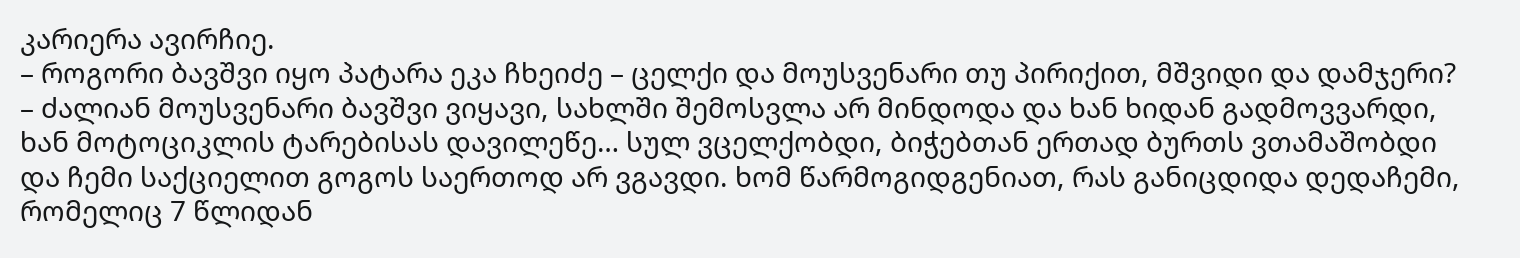კარიერა ავირჩიე.
– როგორი ბავშვი იყო პატარა ეკა ჩხეიძე – ცელქი და მოუსვენარი თუ პირიქით, მშვიდი და დამჯერი?
– ძალიან მოუსვენარი ბავშვი ვიყავი, სახლში შემოსვლა არ მინდოდა და ხან ხიდან გადმოვვარდი, ხან მოტოციკლის ტარებისას დავილეწე… სულ ვცელქობდი, ბიჭებთან ერთად ბურთს ვთამაშობდი და ჩემი საქციელით გოგოს საერთოდ არ ვგავდი. ხომ წარმოგიდგენიათ, რას განიცდიდა დედაჩემი, რომელიც 7 წლიდან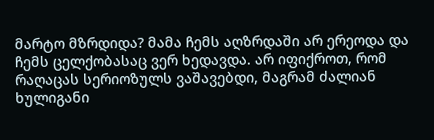მარტო მზრდიდა? მამა ჩემს აღზრდაში არ ერეოდა და ჩემს ცელქობასაც ვერ ხედავდა. არ იფიქროთ, რომ რაღაცას სერიოზულს ვაშავებდი, მაგრამ ძალიან ხულიგანი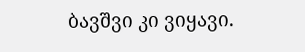ბავშვი კი ვიყავი.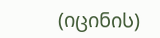(იცინის)